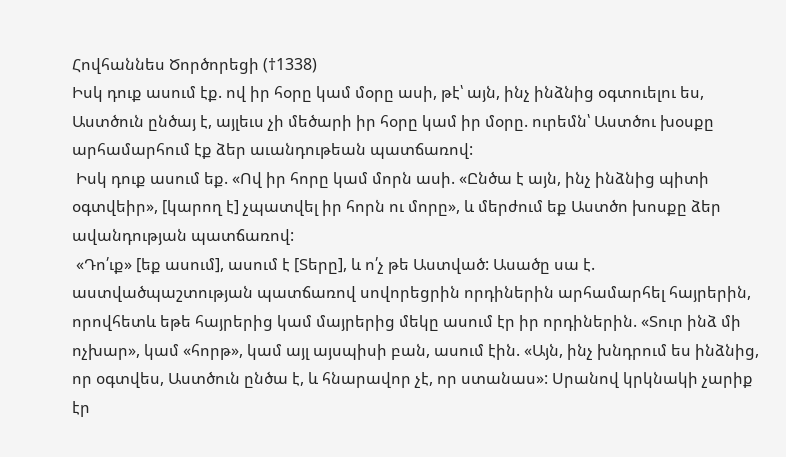Հովհաննես Ծործորեցի (†1338)
Իսկ դուք ասում էք. ով իր հօրը կամ մօրը ասի, թէ՝ այն, ինչ ինձնից օգտուելու ես, Աստծուն ընծայ է, այլեւս չի մեծարի իր հօրը կամ իր մօրը. ուրեմն՝ Աստծու խօսքը արհամարհում էք ձեր աւանդութեան պատճառով:
 Իսկ դուք ասում եք. «Ով իր հորը կամ մորն ասի. «Ընծա է այն, ինչ ինձնից պիտի օգտվեիր», [կարող է] չպատվել իր հորն ու մորը», և մերժում եք Աստծո խոսքը ձեր ավանդության պատճառով:
 «Դո՛ւք» [եք ասում], ասում է [Տերը], և ո՛չ թե Աստված: Ասածը սա է. աստվածպաշտության պատճառով սովորեցրին որդիներին արհամարհել հայրերին, որովհետև եթե հայրերից կամ մայրերից մեկը ասում էր իր որդիներին. «Տուր ինձ մի ոչխար», կամ «հորթ», կամ այլ այսպիսի բան, ասում էին. «Այն, ինչ խնդրում ես ինձնից, որ օգտվես, Աստծուն ընծա է, և հնարավոր չէ, որ ստանաս»: Սրանով կրկնակի չարիք էր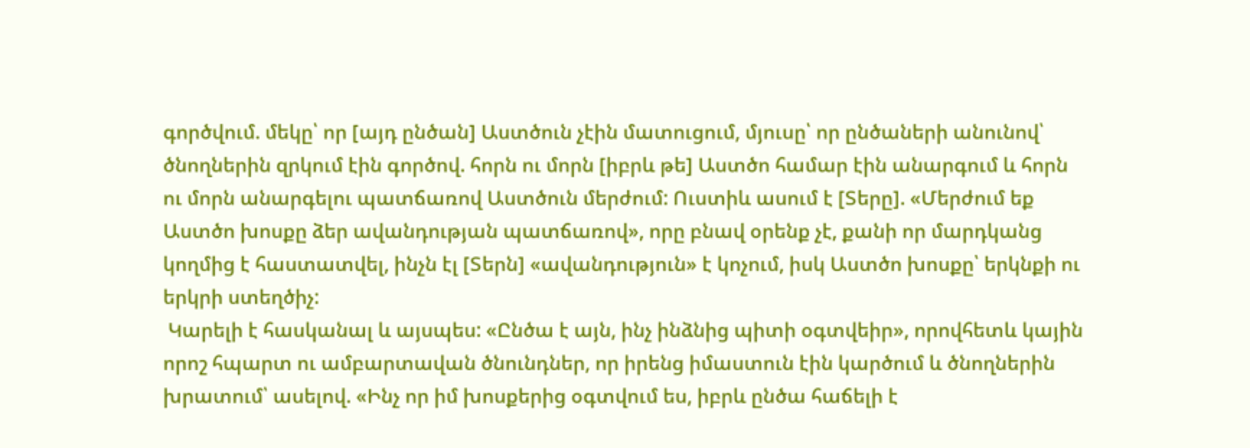գործվում. մեկը՝ որ [այդ ընծան] Աստծուն չէին մատուցում, մյուսը՝ որ ընծաների անունով՝ ծնողներին զրկում էին գործով. հորն ու մորն [իբրև թե] Աստծո համար էին անարգում և հորն ու մորն անարգելու պատճառով Աստծուն մերժում: Ուստիև ասում է [Տերը]. «Մերժում եք Աստծո խոսքը ձեր ավանդության պատճառով», որը բնավ օրենք չէ, քանի որ մարդկանց կողմից է հաստատվել, ինչն էլ [Տերն] «ավանդություն» է կոչում, իսկ Աստծո խոսքը՝ երկնքի ու երկրի ստեղծիչ:
 Կարելի է հասկանալ և այսպես: «Ընծա է այն, ինչ ինձնից պիտի օգտվեիր», որովհետև կային որոշ հպարտ ու ամբարտավան ծնունդներ, որ իրենց իմաստուն էին կարծում և ծնողներին խրատում՝ ասելով. «Ինչ որ իմ խոսքերից օգտվում ես, իբրև ընծա հաճելի է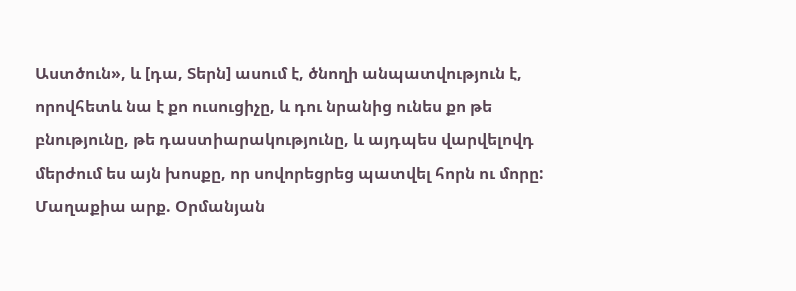Աստծուն», և [դա, Տերն] ասում է, ծնողի անպատվություն է, որովհետև նա է քո ուսուցիչը, և դու նրանից ունես քո թե բնությունը, թե դաստիարակությունը, և այդպես վարվելովդ մերժում ես այն խոսքը, որ սովորեցրեց պատվել հորն ու մորը:
Մաղաքիա արք. Օրմանյան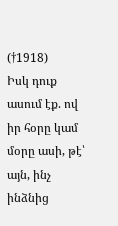(†1918)
Իսկ դուք ասում էք. ով իր հօրը կամ մօրը ասի, թէ՝ այն, ինչ ինձնից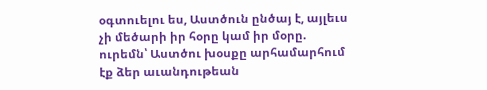օգտուելու ես, Աստծուն ընծայ է, այլեւս չի մեծարի իր հօրը կամ իր մօրը. ուրեմն՝ Աստծու խօսքը արհամարհում էք ձեր աւանդութեան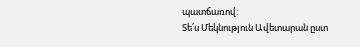պատճառով:
Տե՛ս Մեկնություն Ավետարան ըստ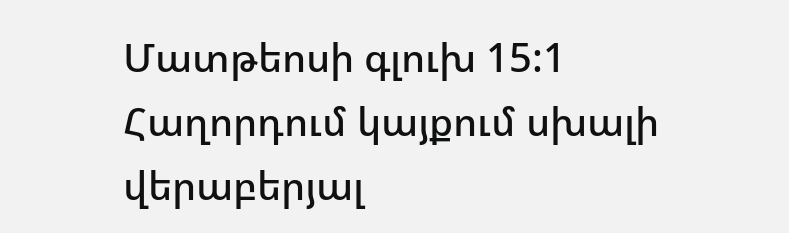Մատթեոսի գլուխ 15:1
Հաղորդում կայքում սխալի վերաբերյալ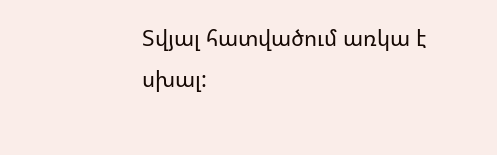Տվյալ հատվածում առկա է սխալ: